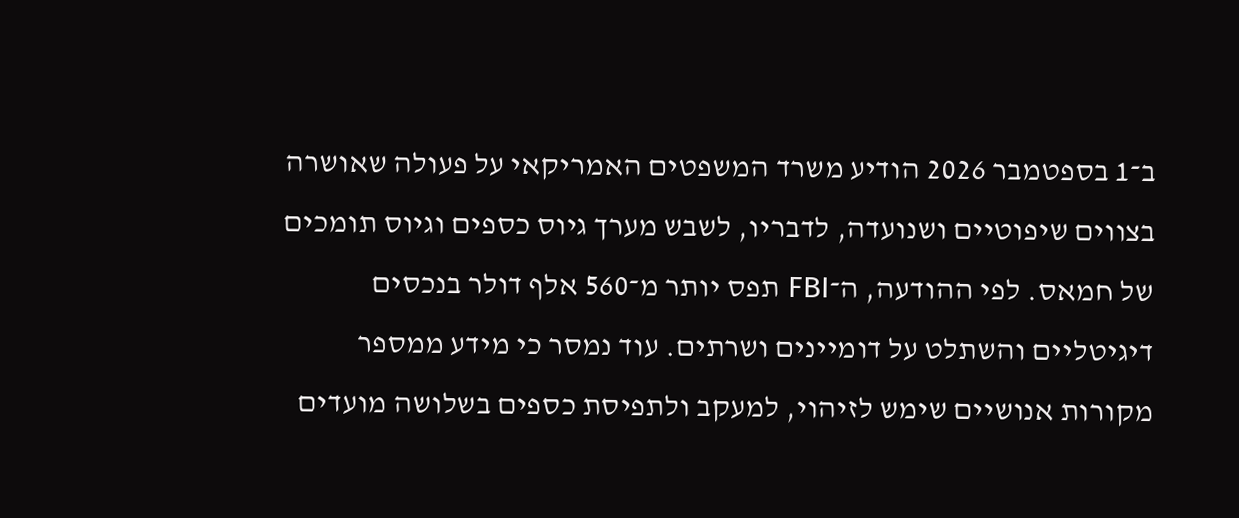ב־1 בספטמבר 2026 הודיע משרד המשפטים האמריקאי על פעולה שאושרה בצווים שיפוטיים ושנועדה, לדבריו, לשבש מערך גיוס כספים וגיוס תומכים של חמאס. לפי ההודעה, ה־FBI תפס יותר מ־560 אלף דולר בנכסים דיגיטליים והשתלט על דומיינים ושרתים. עוד נמסר כי מידע ממספר מקורות אנושיים שימש לזיהוי, למעקב ולתפיסת כספים בשלושה מועדים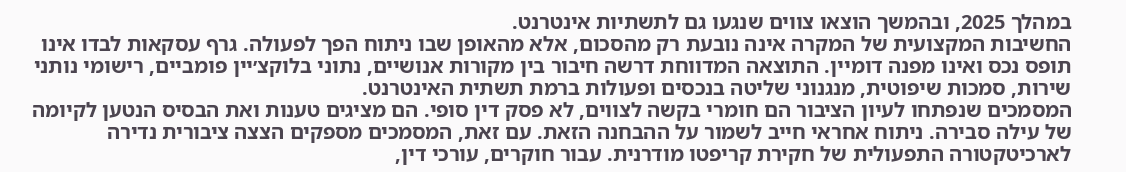במהלך 2025, ובהמשך הוצאו צווים שנגעו גם לתשתיות אינטרנט.
החשיבות המקצועית של המקרה אינה נובעת רק מהסכום, אלא מהאופן שבו ניתוח הפך לפעולה. גרף עסקאות לבדו אינו תופס נכס ואינו מפנה דומיין. התוצאה המדווחת דרשה חיבור בין מקורות אנושיים, נתוני בלוקצ׳יין פומביים, רישומי נותני שירות, סמכות שיפוטית, מנגנוני שליטה בנכסים ופעולות ברמת תשתית האינטרנט.
המסמכים שנפתחו לעיון הציבור הם חומרי בקשה לצווים, לא פסק דין סופי. הם מציגים טענות ואת הבסיס הנטען לקיומה של עילה סבירה. ניתוח אחראי חייב לשמור על ההבחנה הזאת. עם זאת, המסמכים מספקים הצצה ציבורית נדירה לארכיטקטורה התפעולית של חקירת קריפטו מודרנית. עבור חוקרים, עורכי דין,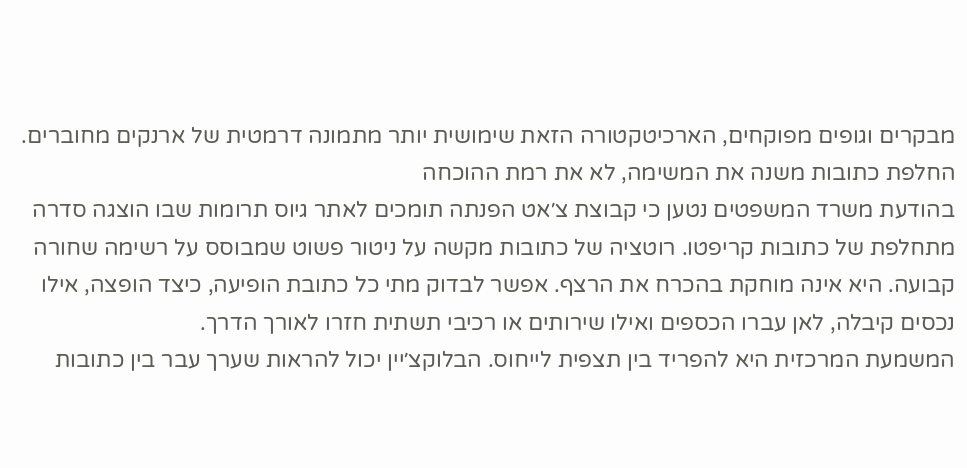מבקרים וגופים מפוקחים, הארכיטקטורה הזאת שימושית יותר מתמונה דרמטית של ארנקים מחוברים.
החלפת כתובות משנה את המשימה, לא את רמת ההוכחה
בהודעת משרד המשפטים נטען כי קבוצת צ׳אט הפנתה תומכים לאתר גיוס תרומות שבו הוצגה סדרה מתחלפת של כתובות קריפטו. רוטציה של כתובות מקשה על ניטור פשוט שמבוסס על רשימה שחורה קבועה. היא אינה מוחקת בהכרח את הרצף. אפשר לבדוק מתי כל כתובת הופיעה, כיצד הופצה, אילו נכסים קיבלה, לאן עברו הכספים ואילו שירותים או רכיבי תשתית חזרו לאורך הדרך.
המשמעת המרכזית היא להפריד בין תצפית לייחוס. הבלוקצ׳יין יכול להראות שערך עבר בין כתובות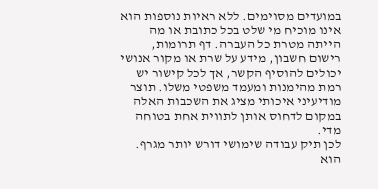במועדים מסוימים. ללא ראיות נוספות הוא אינו מוכיח מי שלט בכל כתובת או מה הייתה מטרת כל העברה. דף תרומות, רישום חשבון, מידע על שרת או מקור אנושי יכולים להוסיף הקשר, אך לכל קישור יש רמת מהימנות ומעמד משפטי משלו. תוצר מודיעיני איכותי מציג את השכבות האלה במקום לדחוס אותן לתווית אחת בטוחה מדי.
לכן תיק עבודה שימושי דורש יותר מגרף. הוא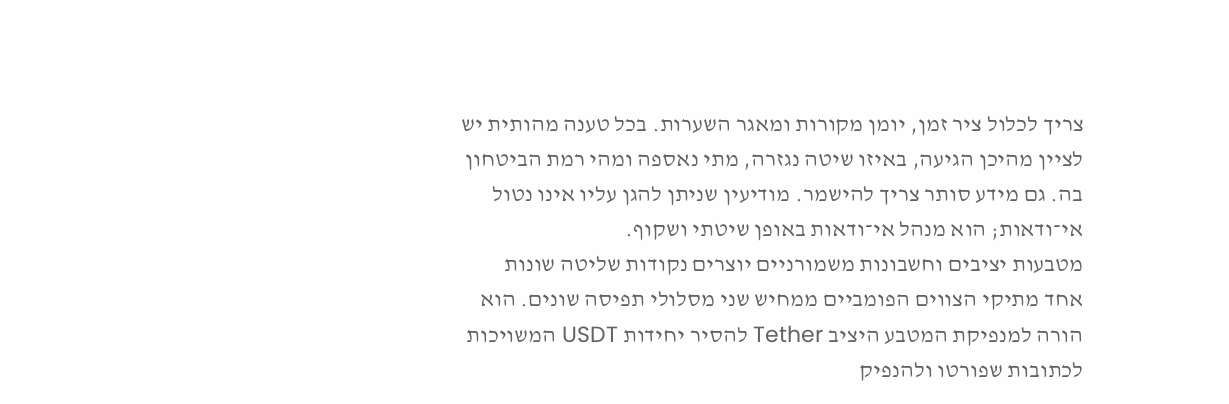צריך לכלול ציר זמן, יומן מקורות ומאגר השערות. בכל טענה מהותית יש לציין מהיכן הגיעה, באיזו שיטה נגזרה, מתי נאספה ומהי רמת הביטחון בה. גם מידע סותר צריך להישמר. מודיעין שניתן להגן עליו אינו נטול אי־ודאות; הוא מנהל אי־ודאות באופן שיטתי ושקוף.
מטבעות יציבים וחשבונות משמורניים יוצרים נקודות שליטה שונות
אחד מתיקי הצווים הפומביים ממחיש שני מסלולי תפיסה שונים. הוא הורה למנפיקת המטבע היציב Tether להסיר יחידות USDT המשויכות לכתובות שפורטו ולהנפיק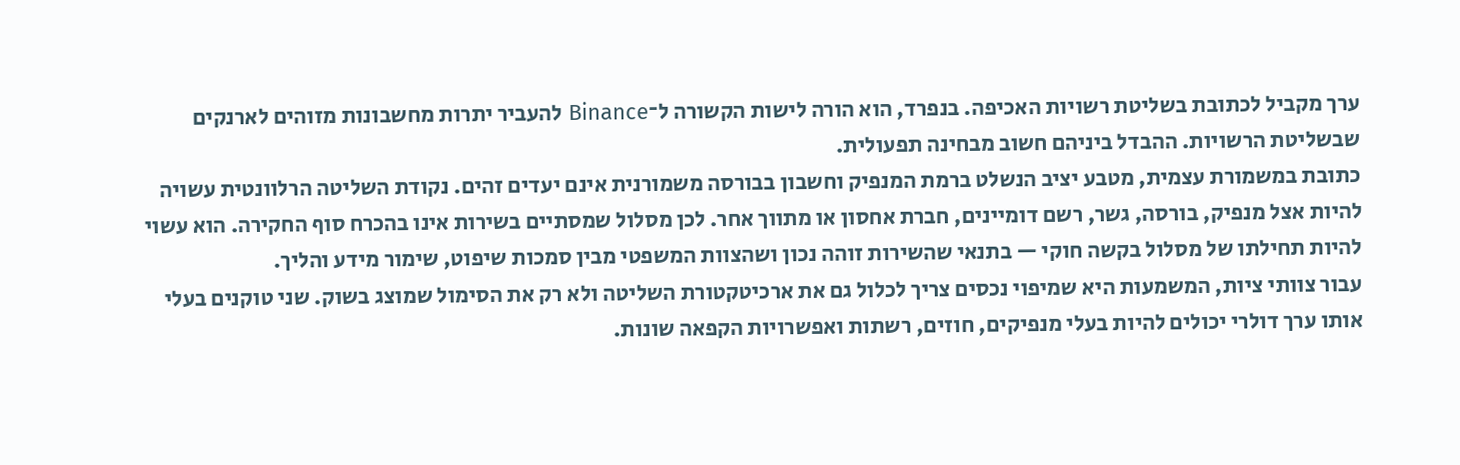ערך מקביל לכתובת בשליטת רשויות האכיפה. בנפרד, הוא הורה לישות הקשורה ל־Binance להעביר יתרות מחשבונות מזוהים לארנקים שבשליטת הרשויות. ההבדל ביניהם חשוב מבחינה תפעולית.
כתובת במשמורת עצמית, מטבע יציב הנשלט ברמת המנפיק וחשבון בבורסה משמורנית אינם יעדים זהים. נקודת השליטה הרלוונטית עשויה להיות אצל מנפיק, בורסה, גשר, רשם דומיינים, חברת אחסון או מתווך אחר. לכן מסלול שמסתיים בשירות אינו בהכרח סוף החקירה. הוא עשוי להיות תחילתו של מסלול בקשה חוקי — בתנאי שהשירות זוהה נכון ושהצוות המשפטי מבין סמכות שיפוט, שימור מידע והליך.
עבור צוותי ציות, המשמעות היא שמיפוי נכסים צריך לכלול גם את ארכיטקטורת השליטה ולא רק את הסימול שמוצג בשוק. שני טוקנים בעלי אותו ערך דולרי יכולים להיות בעלי מנפיקים, חוזים, רשתות ואפשרויות הקפאה שונות.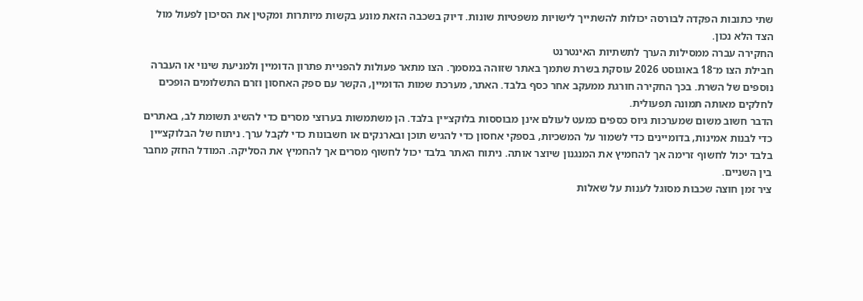שתי כתובות הפקדה לבורסה יכולות להשתייך לישויות משפטיות שונות. דיוק בשכבה הזאת מונע בקשות מיותרות ומקטין את הסיכון לפעול מול הצד הלא נכון.
החקירה עברה ממסילות הערך לתשתיות האינטרנט
חבילת הצו מ־18 באוגוסט 2026 עוסקת בשרת שתמך באתר שזוהה במסמך. הצו מתאר פעולות להפניית פתרון הדומיין ולמניעת שינוי או העברה נוספים של השרת. בכך החקירה חורגת ממעקב אחר כסף בלבד. האתר, מערכת שמות הדומיין, הקשר עם ספק האחסון וזרם התשלומים הופכים לחלקים מאותה תמונה תפעולית.
הדבר חשוב משום שמערכות גיוס כספים כמעט לעולם אינן מבוססות בלוקצ׳יין בלבד. הן משתמשות בערוצי מסרים כדי להשיג תשומת לב, באתרים כדי לבנות אמינות, בדומיינים כדי לשמור על המשכיות, בספקי אחסון כדי להגיש תוכן ובארנקים או חשבונות כדי לקבל ערך. ניתוח של הבלוקצ׳יין בלבד יכול לחשוף זרימה אך להחמיץ את המנגנון שיוצר אותה. ניתוח האתר בלבד יכול לחשוף מסרים אך להחמיץ את הסליקה. המודל החזק מחבר בין השניים.
ציר זמן חוצה שכבות מסוגל לענות על שאלות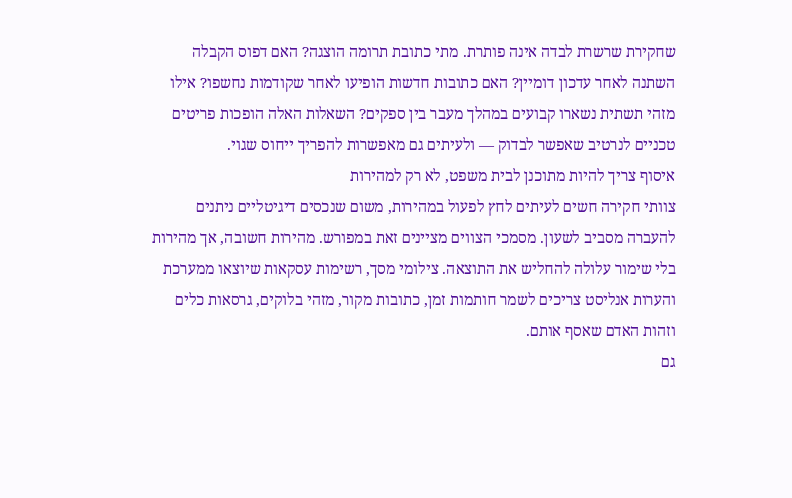שחקירת שרשרת לבדה אינה פותרת. מתי כתובת תרומה הוצגה? האם דפוס הקבלה השתנה לאחר עדכון דומיין? האם כתובות חדשות הופיעו לאחר שקודמות נחשפו? אילו מזהי תשתית נשארו קבועים במהלך מעבר בין ספקים? השאלות האלה הופכות פריטים טכניים לנרטיב שאפשר לבדוק — ולעיתים גם מאפשרות להפריך ייחוס שגוי.
איסוף צריך להיות מתוכנן לבית משפט, לא רק למהירות
צוותי חקירה חשים לעיתים לחץ לפעול במהירות, משום שנכסים דיגיטליים ניתנים להעברה מסביב לשעון. מסמכי הצווים מציינים זאת במפורש. מהירות חשובה, אך מהירות בלי שימור עלולה להחליש את התוצאה. צילומי מסך, רשימות עסקאות שיוצאו ממערכת והערות אנליסט צריכים לשמר חותמות זמן, כתובות מקור, מזהי בלוקים, גרסאות כלים וזהות האדם שאסף אותם.
גם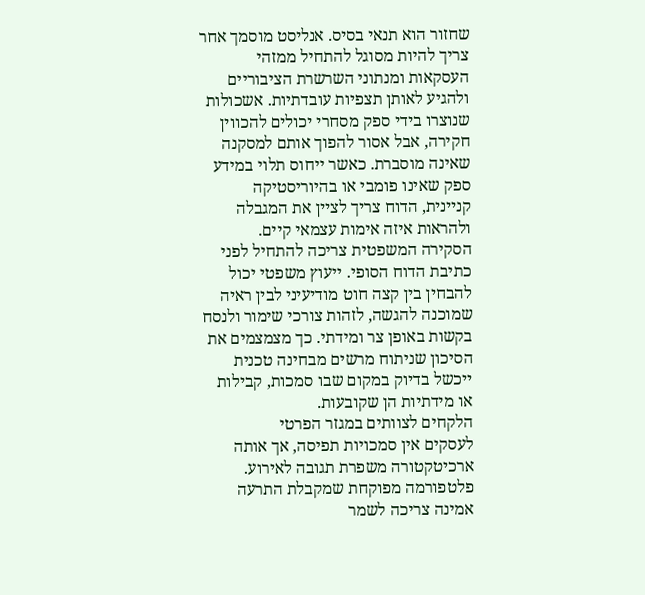שחזור הוא תנאי בסיס. אנליסט מוסמך אחר צריך להיות מסוגל להתחיל ממזהי העסקאות ומנתוני השרשרת הציבוריים ולהגיע לאותן תצפיות עובדתיות. אשכולות שנוצרו בידי ספק מסחרי יכולים להכווין חקירה, אבל אסור להפוך אותם למסקנה שאינה מוסברת. כאשר ייחוס תלוי במידע ספק שאינו פומבי או בהיוריסטיקה קניינית, הדוח צריך לציין את המגבלה ולהראות איזה אימות עצמאי קיים.
הסקירה המשפטית צריכה להתחיל לפני כתיבת הדוח הסופי. ייעוץ משפטי יכול להבחין בין קצה חוט מודיעיני לבין ראיה שמוכנה להגשה, לזהות צורכי שימור ולנסח בקשות באופן צר ומידתי. כך מצמצמים את הסיכון שניתוח מרשים מבחינה טכנית ייכשל בדיוק במקום שבו סמכות, קבילות או מידתיות הן שקובעות.
הלקחים לצוותים במגזר הפרטי
לעסקים אין סמכויות תפיסה, אך אותה ארכיטקטורה משפרת תגובה לאירוע. פלטפורמה מפוקחת שמקבלת התרעה אמינה צריכה לשמר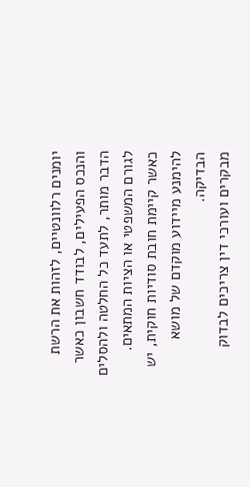יומנים רלוונטיים, לזהות את הרשת והנכס הפעילים, לבודד חשבון כאשר הדבר מותר, לתעד כל החלטה ולהסלים לגורם המשפטי או הציות המתאים. כאשר קיימת חובת סודיות חוקית, יש להימנע מיידוע מוקדם של מושא הבדיקה.
מבקרים ועורכי דין צריכים לבדוק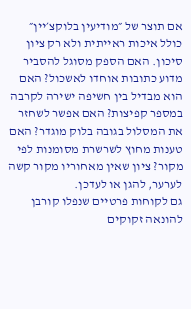אם תוצר של ״מודיעין בלוקצ׳יין״ כולל איכות ראייתית ולא רק ציון סיכון. האם הספק מסוגל להסביר מדוע כתובות אוחדו לאשכול? האם הוא מבדיל בין חשיפה ישירה לקרבה במספר קפיצות? האם אפשר לשחזר את המסלול בגובה בלוק מוגדר? האם טענות מחוץ לשרשרת מסומנות לפי מקור? ציון שאין מאחוריו מקור קשה לערער, להגן או לעדכן.
גם לקוחות פרטיים שנפלו קורבן להונאה זקוקים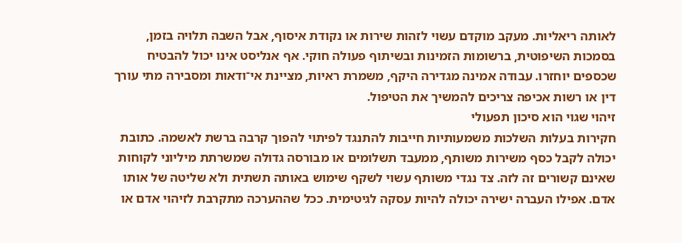לאותה ריאליות. מעקב מוקדם עשוי לזהות שירות או נקודת איסוף, אבל השבה תלויה בזמן, בסמכות השיפוטית, ברשומות הזמינות ובשיתוף פעולה חוקי. אף אנליסט אינו יכול להבטיח שכספים יוחזרו. עבודה אמינה מגדירה היקף, משמרת ראיות, מציינת אי־ודאות ומסבירה מתי עורך דין או רשות אכיפה צריכים להמשיך את הטיפול.
זיהוי שגוי הוא סיכון תפעולי
חקירות בעלות השלכות משמעותיות חייבות להתנגד לפיתוי להפוך קרבה ברשת לאשמה. כתובת יכולה לקבל כסף משירות משותף, ממעבד תשלומים או מבורסה גדולה שמשרתת מיליוני לקוחות שאינם קשורים זה לזה. צד נגדי משותף עשוי לשקף שימוש באותה תשתית ולא שליטה של אותו אדם. אפילו העברה ישירה יכולה להיות עסקה לגיטימית. ככל שההערכה מתקרבת לזיהוי אדם או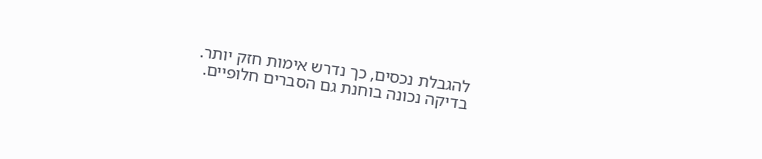להגבלת נכסים, כך נדרש אימות חזק יותר.
בדיקה נכונה בוחנת גם הסברים חלופיים.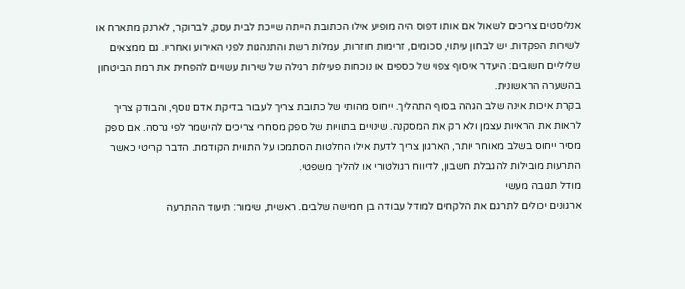אנליסטים צריכים לשאול אם אותו דפוס היה מופיע אילו הכתובת הייתה שייכת לבית עסק, לברוקר, לארנק מתארח או לשירות הפקדות. יש לבחון עיתוי, סכומים, זרימות חוזרות, עמלות רשת והתנהגות לפני האירוע ואחריו. גם ממצאים שליליים חשובים: היעדר איסוף צפוי של כספים או נוכחות פעילות רגילה של שירות עשויים להפחית את רמת הביטחון בהשערה הראשונית.
בקרת איכות אינה שלב הגהה בסוף התהליך. ייחוס מהותי של כתובת צריך לעבור בדיקת אדם נוסף, והבודק צריך לראות את הראיות עצמן ולא רק את המסקנה. שינויים בתוויות של ספק מסחרי צריכים להישמר לפי גרסה. אם ספק מסיר ייחוס בשלב מאוחר יותר, הארגון צריך לדעת אילו החלטות הסתמכו על התווית הקודמת. הדבר קריטי כאשר התרעות מובילות להגבלת חשבון, לדיווח רגולטורי או להליך משפטי.
מודל תגובה מעשי
ארגונים יכולים לתרגם את הלקחים למודל עבודה בן חמישה שלבים. ראשית, שימור: תיעוד ההתרעה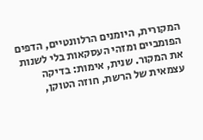המקורית, היומנים הרלוונטיים, הדפים הפומביים ומזהי העסקאות בלי לשנות את המקור. שנית, אימות: בדיקה עצמאית של הרשת, חוזה הטוקן,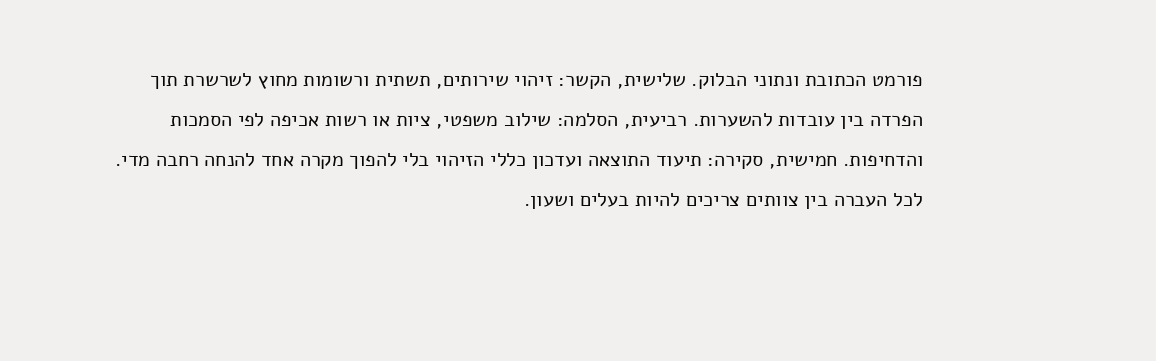פורמט הכתובת ונתוני הבלוק. שלישית, הקשר: זיהוי שירותים, תשתית ורשומות מחוץ לשרשרת תוך הפרדה בין עובדות להשערות. רביעית, הסלמה: שילוב משפטי, ציות או רשות אכיפה לפי הסמכות והדחיפות. חמישית, סקירה: תיעוד התוצאה ועדכון כללי הזיהוי בלי להפוך מקרה אחד להנחה רחבה מדי.
לכל העברה בין צוותים צריכים להיות בעלים ושעון.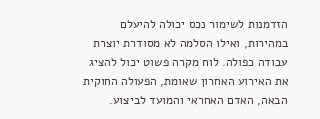הזדמנות לשימור נכס יכולה להיעלם במהירות, ואילו הסלמה לא מסודרת יוצרת עבודה כפולה. לוח מקרה פשוט יכול להציג את האירוע האחרון שאומת, הפעולה החוקית הבאה, האדם האחראי והמועד לביצוע.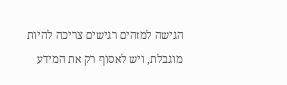הגישה למזהים רגישים צריכה להיות מוגבלת, ויש לאסוף רק את המידע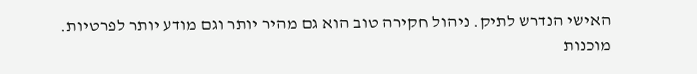האישי הנדרש לתיק. ניהול חקירה טוב הוא גם מהיר יותר וגם מודע יותר לפרטיות.
מוכנות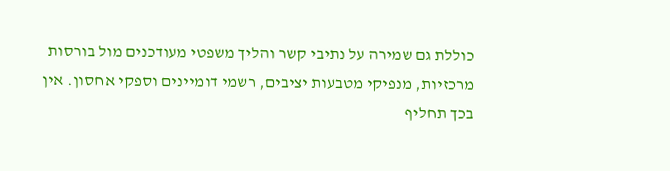כוללת גם שמירה על נתיבי קשר והליך משפטי מעודכנים מול בורסות מרכזיות, מנפיקי מטבעות יציבים, רשמי דומיינים וספקי אחסון. אין בכך תחליף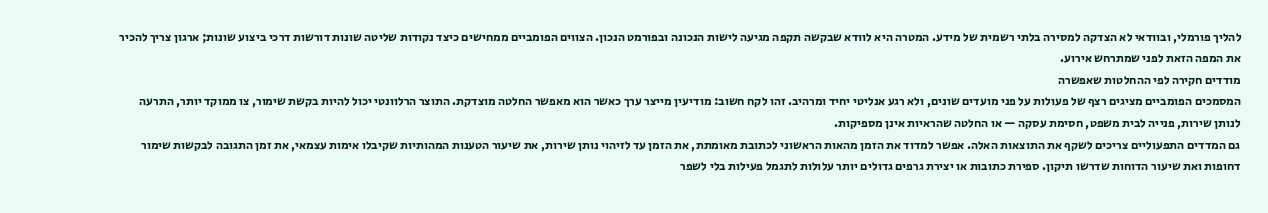להליך פורמלי, ובוודאי לא הצדקה למסירה בלתי רשמית של מידע. המטרה היא לוודא שבקשה תקפה מגיעה לישות הנכונה ובפורמט הנכון. הצווים הפומביים ממחישים כיצד נקודות שליטה שונות דורשות דרכי ביצוע שונות; ארגון צריך להכיר את המפה הזאת לפני שמתרחש אירוע.
מודדים חקירה לפי ההחלטות שאפשרה
המסמכים הפומביים מציגים רצף של פעולות על פני מועדים שונים, ולא רגע אנליטי יחיד ומרהיב. זהו לקח חשוב: מודיעין מייצר ערך כאשר הוא מאפשר החלטה מוצדקת. התוצר הרלוונטי יכול להיות בקשת שימור, צו ממוקד יותר, התרעה לנותן שירות, פנייה לבית משפט, חסימת עסקה — או החלטה שהראיות אינן מספיקות.
גם המדדים התפעוליים צריכים לשקף את התוצאות האלה. אפשר למדוד את הזמן מהאות הראשוני לכתובת מאומתת, את הזמן עד לזיהוי נותן שירות, את שיעור הטענות המהותיות שקיבלו אימות עצמאי, את זמן התגובה לבקשות שימור דחופות ואת שיעור הדוחות שדרשו תיקון. ספירת כתובות או יצירת גרפים גדולים יותר עלולות לתגמל פעילות בלי לשפר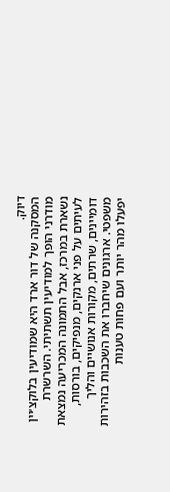דיוק.
המסקנה של דור ארד היא שמודיעין בלוקצ׳יין מודרני הופך למודיעין תשתיתי. השרשרת נשארת במרכז, אבל התמונה המכריעה נמצאת לעיתים על פני ארנקים, מנפיקים, בורסות, דומיינים, שרתים, מקורות אנושיים והליך משפטי. ארגונים שיחברו את השכבות בזהירות יפעלו מהר יותר ועם פחות טענות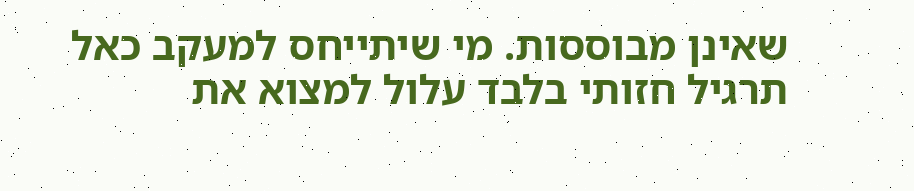שאינן מבוססות. מי שיתייחס למעקב כאל תרגיל חזותי בלבד עלול למצוא את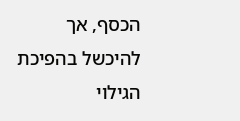הכסף, אך להיכשל בהפיכת הגילוי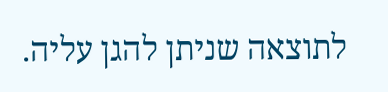לתוצאה שניתן להגן עליה.